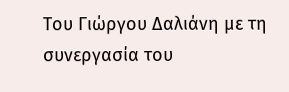Του Γιώργου Δαλιάνη με τη συνεργασία του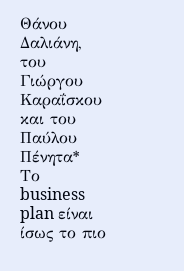Θάνου Δαλιάνη, του Γιώργου Καραΐσκου και του Παύλου Πένητα*
Το business plan είναι ίσως το πιο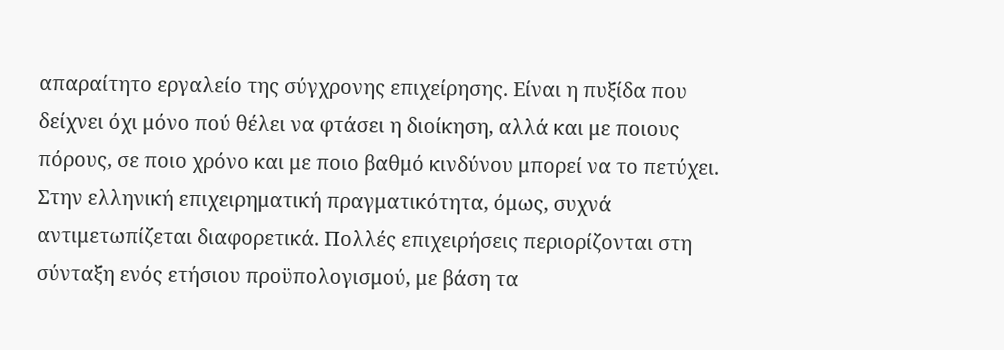απαραίτητο εργαλείο της σύγχρονης επιχείρησης. Είναι η πυξίδα που δείχνει όχι μόνο πού θέλει να φτάσει η διοίκηση, αλλά και με ποιους πόρους, σε ποιο χρόνο και με ποιο βαθμό κινδύνου μπορεί να το πετύχει.
Στην ελληνική επιχειρηματική πραγματικότητα, όμως, συχνά αντιμετωπίζεται διαφορετικά. Πολλές επιχειρήσεις περιορίζονται στη σύνταξη ενός ετήσιου προϋπολογισμού, με βάση τα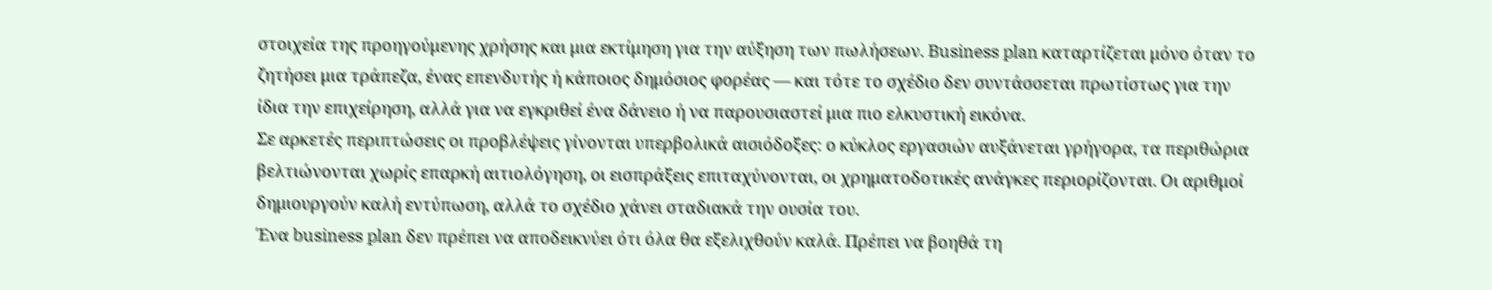στοιχεία της προηγούμενης χρήσης και μια εκτίμηση για την αύξηση των πωλήσεων. Business plan καταρτίζεται μόνο όταν το ζητήσει μια τράπεζα, ένας επενδυτής ή κάποιος δημόσιος φορέας — και τότε το σχέδιο δεν συντάσσεται πρωτίστως για την ίδια την επιχείρηση, αλλά για να εγκριθεί ένα δάνειο ή να παρουσιαστεί μια πιο ελκυστική εικόνα.
Σε αρκετές περιπτώσεις οι προβλέψεις γίνονται υπερβολικά αισιόδοξες: ο κύκλος εργασιών αυξάνεται γρήγορα, τα περιθώρια βελτιώνονται χωρίς επαρκή αιτιολόγηση, οι εισπράξεις επιταχύνονται, οι χρηματοδοτικές ανάγκες περιορίζονται. Οι αριθμοί δημιουργούν καλή εντύπωση, αλλά το σχέδιο χάνει σταδιακά την ουσία του.
Ένα business plan δεν πρέπει να αποδεικνύει ότι όλα θα εξελιχθούν καλά. Πρέπει να βοηθά τη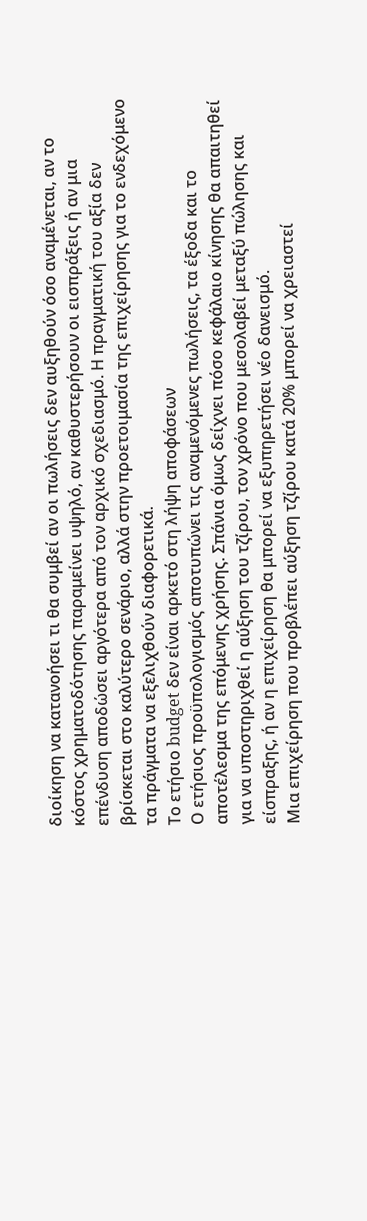διοίκηση να κατανοήσει τι θα συμβεί αν οι πωλήσεις δεν αυξηθούν όσο αναμένεται, αν το κόστος χρηματοδότησης παραμείνει υψηλό, αν καθυστερήσουν οι εισπράξεις ή αν μια επένδυση αποδώσει αργότερα από τον αρχικό σχεδιασμό. Η πραγματική του αξία δεν βρίσκεται στο καλύτερο σενάριο, αλλά στην προετοιμασία της επιχείρησης για το ενδεχόμενο τα πράγματα να εξελιχθούν διαφορετικά.
Το ετήσιο budget δεν είναι αρκετό στη λήψη αποφάσεων
Ο ετήσιος προϋπολογισμός αποτυπώνει τις αναμενόμενες πωλήσεις, τα έξοδα και το αποτέλεσμα της επόμενης χρήσης. Σπάνια όμως δείχνει πόσο κεφάλαιο κίνησης θα απαιτηθεί για να υποστηριχθεί η αύξηση του τζίρου, τον χρόνο που μεσολαβεί μεταξύ πώλησης και είσπραξης, ή αν η επιχείρηση θα μπορεί να εξυπηρετήσει νέο δανεισμό.
Μια επιχείρηση που προβλέπει αύξηση τζίρου κατά 20% μπορεί να χρειαστεί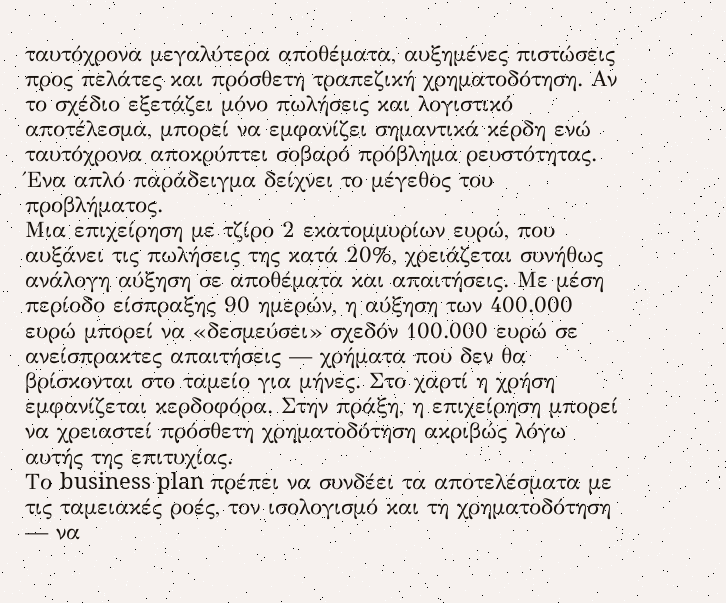ταυτόχρονα μεγαλύτερα αποθέματα, αυξημένες πιστώσεις προς πελάτες και πρόσθετη τραπεζική χρηματοδότηση. Αν το σχέδιο εξετάζει μόνο πωλήσεις και λογιστικό αποτέλεσμα, μπορεί να εμφανίζει σημαντικά κέρδη ενώ ταυτόχρονα αποκρύπτει σοβαρό πρόβλημα ρευστότητας.
Ένα απλό παράδειγμα δείχνει το μέγεθος του προβλήματος.
Μια επιχείρηση με τζίρο 2 εκατομμυρίων ευρώ, που αυξάνει τις πωλήσεις της κατά 20%, χρειάζεται συνήθως ανάλογη αύξηση σε αποθέματα και απαιτήσεις. Με μέση περίοδο είσπραξης 90 ημερών, η αύξηση των 400.000 ευρώ μπορεί να «δεσμεύσει» σχεδόν 100.000 ευρώ σε ανείσπρακτες απαιτήσεις — χρήματα που δεν θα βρίσκονται στο ταμείο για μήνες. Στο χαρτί η χρήση εμφανίζεται κερδοφόρα. Στην πράξη, η επιχείρηση μπορεί να χρειαστεί πρόσθετη χρηματοδότηση ακριβώς λόγω αυτής της επιτυχίας.
Το business plan πρέπει να συνδέει τα αποτελέσματα με τις ταμειακές ροές, τον ισολογισμό και τη χρηματοδότηση — να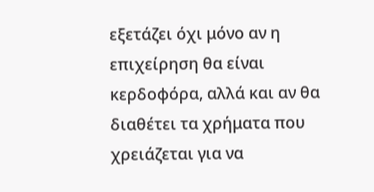εξετάζει όχι μόνο αν η επιχείρηση θα είναι κερδοφόρα, αλλά και αν θα διαθέτει τα χρήματα που χρειάζεται για να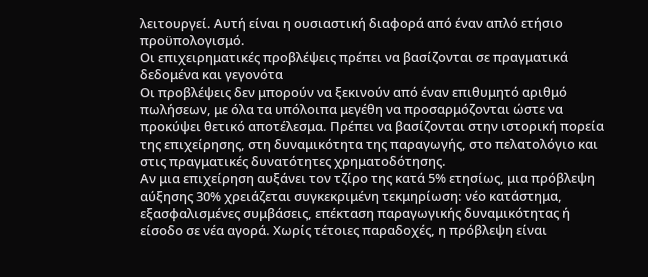λειτουργεί. Αυτή είναι η ουσιαστική διαφορά από έναν απλό ετήσιο προϋπολογισμό.
Οι επιχειρηματικές προβλέψεις πρέπει να βασίζονται σε πραγματικά δεδομένα και γεγονότα
Οι προβλέψεις δεν μπορούν να ξεκινούν από έναν επιθυμητό αριθμό πωλήσεων, με όλα τα υπόλοιπα μεγέθη να προσαρμόζονται ώστε να προκύψει θετικό αποτέλεσμα. Πρέπει να βασίζονται στην ιστορική πορεία της επιχείρησης, στη δυναμικότητα της παραγωγής, στο πελατολόγιο και στις πραγματικές δυνατότητες χρηματοδότησης.
Αν μια επιχείρηση αυξάνει τον τζίρο της κατά 5% ετησίως, μια πρόβλεψη αύξησης 30% χρειάζεται συγκεκριμένη τεκμηρίωση: νέο κατάστημα, εξασφαλισμένες συμβάσεις, επέκταση παραγωγικής δυναμικότητας ή είσοδο σε νέα αγορά. Χωρίς τέτοιες παραδοχές, η πρόβλεψη είναι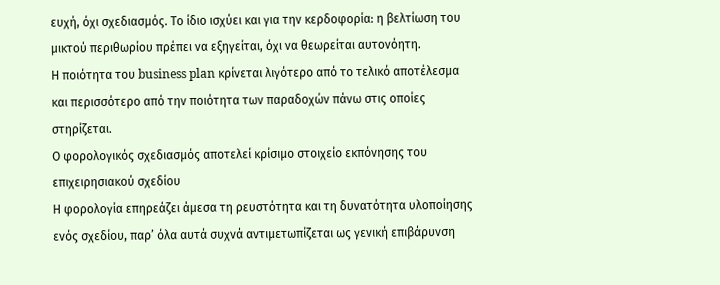ευχή, όχι σχεδιασμός. Το ίδιο ισχύει και για την κερδοφορία: η βελτίωση του μικτού περιθωρίου πρέπει να εξηγείται, όχι να θεωρείται αυτονόητη.
Η ποιότητα του business plan κρίνεται λιγότερο από το τελικό αποτέλεσμα και περισσότερο από την ποιότητα των παραδοχών πάνω στις οποίες στηρίζεται.
Ο φορολογικός σχεδιασμός αποτελεί κρίσιμο στοιχείο εκπόνησης του επιχειρησιακού σχεδίου
Η φορολογία επηρεάζει άμεσα τη ρευστότητα και τη δυνατότητα υλοποίησης ενός σχεδίου, παρ’ όλα αυτά συχνά αντιμετωπίζεται ως γενική επιβάρυνση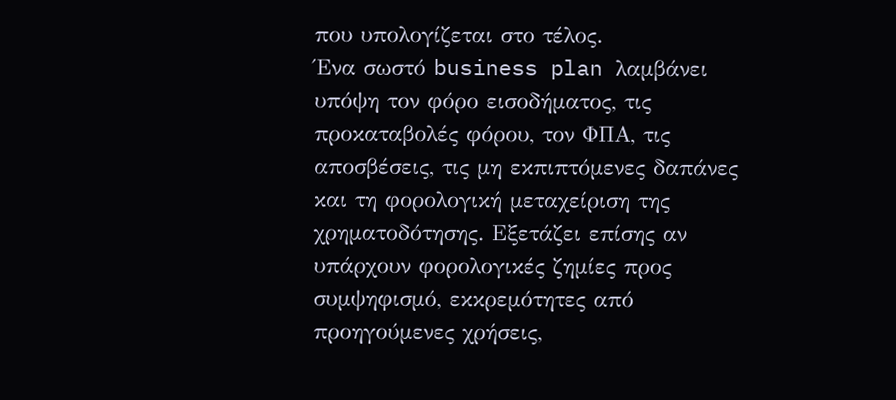που υπολογίζεται στο τέλος.
Ένα σωστό business plan λαμβάνει υπόψη τον φόρο εισοδήματος, τις προκαταβολές φόρου, τον ΦΠΑ, τις αποσβέσεις, τις μη εκπιπτόμενες δαπάνες και τη φορολογική μεταχείριση της χρηματοδότησης. Εξετάζει επίσης αν υπάρχουν φορολογικές ζημίες προς συμψηφισμό, εκκρεμότητες από προηγούμενες χρήσεις,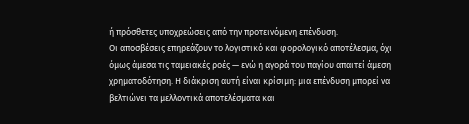ή πρόσθετες υποχρεώσεις από την προτεινόμενη επένδυση.
Οι αποσβέσεις επηρεάζουν το λογιστικό και φορολογικό αποτέλεσμα, όχι όμως άμεσα τις ταμειακές ροές — ενώ η αγορά του παγίου απαιτεί άμεση χρηματοδότηση. Η διάκριση αυτή είναι κρίσιμη: μια επένδυση μπορεί να βελτιώνει τα μελλοντικά αποτελέσματα και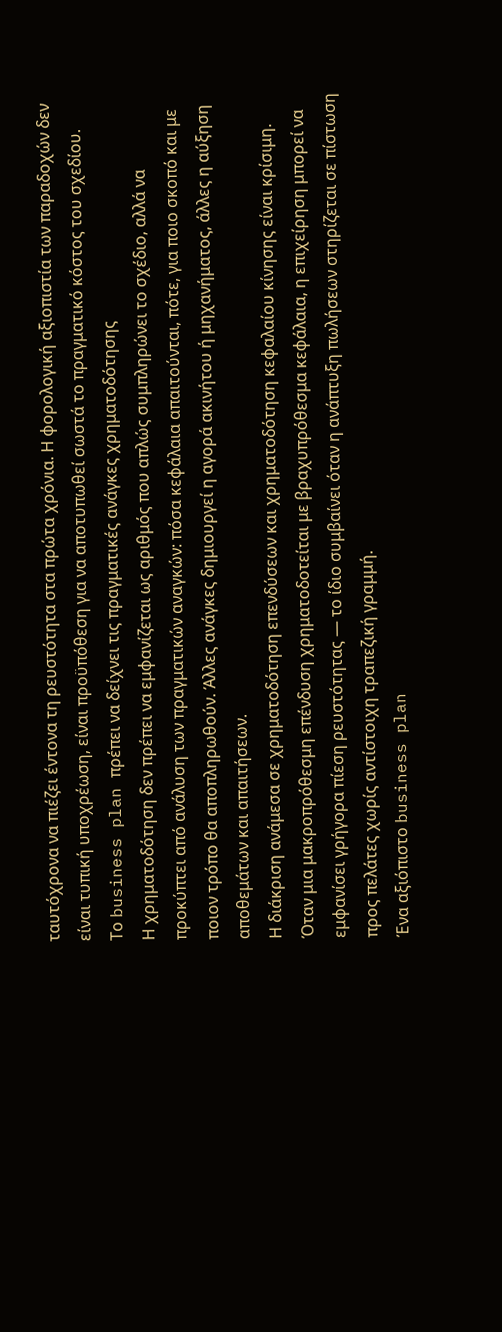ταυτόχρονα να πιέζει έντονα τη ρευστότητα στα πρώτα χρόνια. Η φορολογική αξιοπιστία των παραδοχών δεν είναι τυπική υποχρέωση, είναι προϋπόθεση για να αποτυπωθεί σωστά το πραγματικό κόστος του σχεδίου.
Το business plan πρέπει να δείχνει τις πραγματικές ανάγκες χρηματοδότησης
Η χρηματοδότηση δεν πρέπει να εμφανίζεται ως αριθμός που απλώς συμπληρώνει το σχέδιο, αλλά να προκύπτει από ανάλυση των πραγματικών αναγκών: πόσα κεφάλαια απαιτούνται, πότε, για ποιο σκοπό και με ποιον τρόπο θα αποπληρωθούν. Άλλες ανάγκες δημιουργεί η αγορά ακινήτου ή μηχανήματος, άλλες η αύξηση αποθεμάτων και απαιτήσεων.
Η διάκριση ανάμεσα σε χρηματοδότηση επενδύσεων και χρηματοδότηση κεφαλαίου κίνησης είναι κρίσιμη. Όταν μια μακροπρόθεσμη επένδυση χρηματοδοτείται με βραχυπρόθεσμα κεφάλαια, η επιχείρηση μπορεί να εμφανίσει γρήγορα πίεση ρευστότητας — το ίδιο συμβαίνει όταν η ανάπτυξη πωλήσεων στηρίζεται σε πίστωση προς πελάτες χωρίς αντίστοιχη τραπεζική γραμμή.
Ένα αξιόπιστο business plan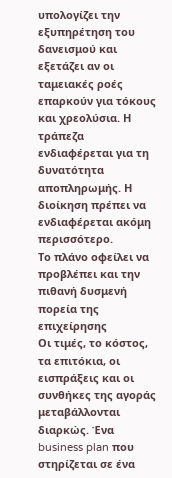υπολογίζει την εξυπηρέτηση του δανεισμού και εξετάζει αν οι ταμειακές ροές επαρκούν για τόκους και χρεολύσια. Η τράπεζα ενδιαφέρεται για τη δυνατότητα αποπληρωμής. Η διοίκηση πρέπει να ενδιαφέρεται ακόμη περισσότερο.
Το πλάνο οφείλει να προβλέπει και την πιθανή δυσμενή πορεία της επιχείρησης
Οι τιμές, το κόστος, τα επιτόκια, οι εισπράξεις και οι συνθήκες της αγοράς μεταβάλλονται διαρκώς. Ένα business plan που στηρίζεται σε ένα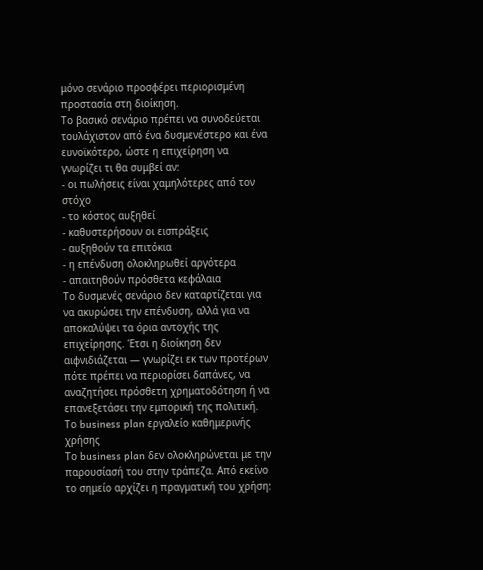μόνο σενάριο προσφέρει περιορισμένη προστασία στη διοίκηση.
Το βασικό σενάριο πρέπει να συνοδεύεται τουλάχιστον από ένα δυσμενέστερο και ένα ευνοϊκότερο, ώστε η επιχείρηση να γνωρίζει τι θα συμβεί αν:
- οι πωλήσεις είναι χαμηλότερες από τον στόχο
- το κόστος αυξηθεί
- καθυστερήσουν οι εισπράξεις
- αυξηθούν τα επιτόκια
- η επένδυση ολοκληρωθεί αργότερα
- απαιτηθούν πρόσθετα κεφάλαια
Το δυσμενές σενάριο δεν καταρτίζεται για να ακυρώσει την επένδυση, αλλά για να αποκαλύψει τα όρια αντοχής της επιχείρησης. Έτσι η διοίκηση δεν αιφνιδιάζεται — γνωρίζει εκ των προτέρων πότε πρέπει να περιορίσει δαπάνες, να αναζητήσει πρόσθετη χρηματοδότηση ή να επανεξετάσει την εμπορική της πολιτική.
Το business plan εργαλείο καθημερινής χρήσης
Το business plan δεν ολοκληρώνεται με την παρουσίασή του στην τράπεζα. Από εκείνο το σημείο αρχίζει η πραγματική του χρήση: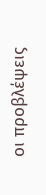οι προβλέψεις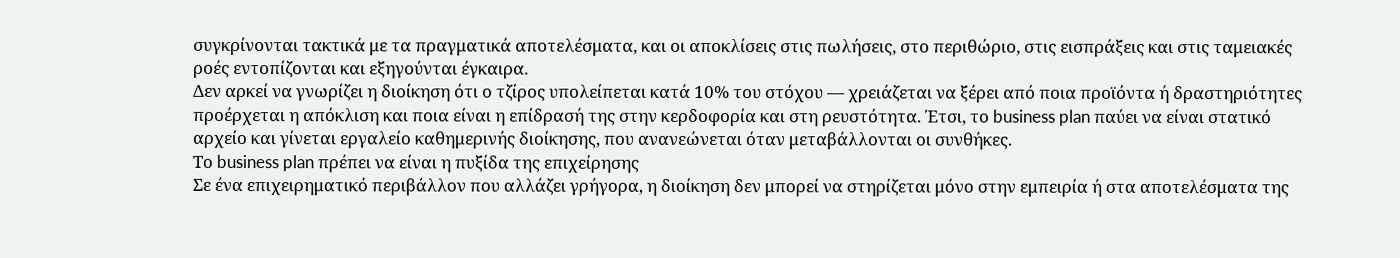συγκρίνονται τακτικά με τα πραγματικά αποτελέσματα, και οι αποκλίσεις στις πωλήσεις, στο περιθώριο, στις εισπράξεις και στις ταμειακές ροές εντοπίζονται και εξηγούνται έγκαιρα.
Δεν αρκεί να γνωρίζει η διοίκηση ότι ο τζίρος υπολείπεται κατά 10% του στόχου — χρειάζεται να ξέρει από ποια προϊόντα ή δραστηριότητες προέρχεται η απόκλιση και ποια είναι η επίδρασή της στην κερδοφορία και στη ρευστότητα. Έτσι, το business plan παύει να είναι στατικό αρχείο και γίνεται εργαλείο καθημερινής διοίκησης, που ανανεώνεται όταν μεταβάλλονται οι συνθήκες.
Το business plan πρέπει να είναι η πυξίδα της επιχείρησης
Σε ένα επιχειρηματικό περιβάλλον που αλλάζει γρήγορα, η διοίκηση δεν μπορεί να στηρίζεται μόνο στην εμπειρία ή στα αποτελέσματα της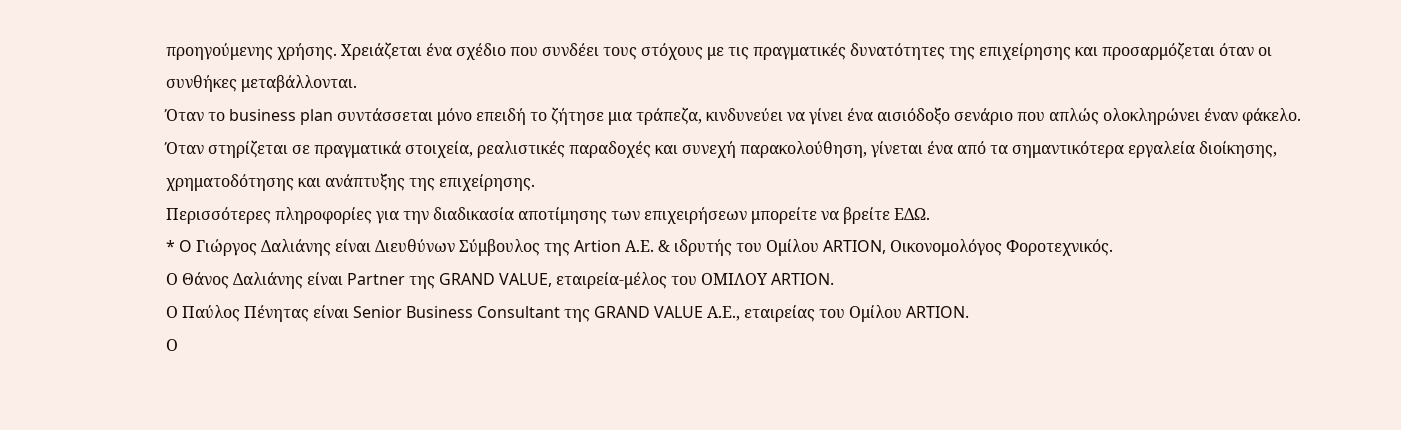προηγούμενης χρήσης. Χρειάζεται ένα σχέδιο που συνδέει τους στόχους με τις πραγματικές δυνατότητες της επιχείρησης και προσαρμόζεται όταν οι συνθήκες μεταβάλλονται.
Όταν το business plan συντάσσεται μόνο επειδή το ζήτησε μια τράπεζα, κινδυνεύει να γίνει ένα αισιόδοξο σενάριο που απλώς ολοκληρώνει έναν φάκελο. Όταν στηρίζεται σε πραγματικά στοιχεία, ρεαλιστικές παραδοχές και συνεχή παρακολούθηση, γίνεται ένα από τα σημαντικότερα εργαλεία διοίκησης, χρηματοδότησης και ανάπτυξης της επιχείρησης.
Περισσότερες πληροφορίες για την διαδικασία αποτίμησης των επιχειρήσεων μπορείτε να βρείτε ΕΔΩ.
* O Γιώργος Δαλιάνης είναι Διευθύνων Σύμβουλος της Artion Α.Ε. & ιδρυτής του Ομίλου ARTION, Οικονομολόγος Φοροτεχνικός.
Ο Θάνος Δαλιάνης είναι Partner της GRAND VALUE, εταιρεία-μέλος του ΟΜΙΛΟΥ ARTION.
Ο Παύλος Πένητας είναι Senior Business Consultant της GRAND VALUE Α.Ε., εταιρείας του Ομίλου ARTION.
Ο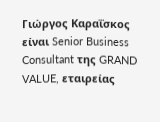Γιώργος Καραΐσκος είναι Senior Business Consultant της GRAND VALUE, εταιρείας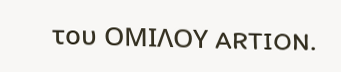του ΟΜΙΛΟΥ ARTION.